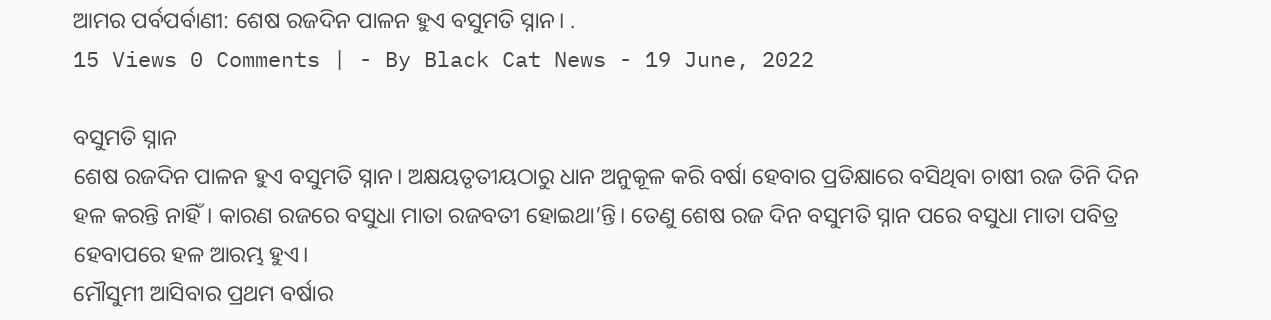ଆମର ପର୍ବପର୍ବାଣୀ: ଶେଷ ରଜଦିନ ପାଳନ ହୁଏ ବସୁମତି ସ୍ନାନ। .
15 Views 0 Comments | - By Black Cat News - 19 June, 2022

ବସୁମତି ସ୍ନାନ
ଶେଷ ରଜଦିନ ପାଳନ ହୁଏ ବସୁମତି ସ୍ନାନ। ଅକ୍ଷୟତୃତୀୟଠାରୁ ଧାନ ଅନୁକୂଳ କରି ବର୍ଷା ହେବାର ପ୍ରତିକ୍ଷାରେ ବସିଥିବା ଚାଷୀ ରଜ ତିନି ଦିନ ହଳ କରନ୍ତି ନାହିଁ। କାରଣ ରଜରେ ବସୁଧା ମାତା ରଜବତୀ ହୋଇଥା’ନ୍ତି। ତେଣୁ ଶେଷ ରଜ ଦିନ ବସୁମତି ସ୍ନାନ ପରେ ବସୁଧା ମାତା ପବିତ୍ର ହେବାପରେ ହଳ ଆରମ୍ଭ ହୁଏ।
ମୌସୁମୀ ଆସିବାର ପ୍ରଥମ ବର୍ଷାର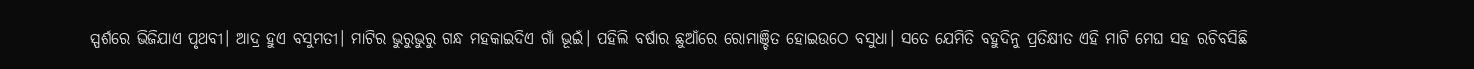ସ୍ପର୍ଶରେ ଭିଜିଯାଏ ପୃଥବୀ। ଆଦ୍ର ହୁଏ ବସୁମତୀ। ମାଟିର ଭୁରୁଭୁରୁ ଗନ୍ଧ ମହକାଇଦିଏ ଗାଁ ଭୂଇଁ। ପହିଲି ବର୍ଷାର ଛୁଆଁରେ ରୋମାଞ୍ଚିତ ହୋଇଉଠେ ବସୁଧା। ସତେ ଯେମିତି ବହୁଦିନୁ ପ୍ରତିକ୍ଷୀତ ଏହି ମାଟି ମେଘ ସହ ରଚିବସିଛି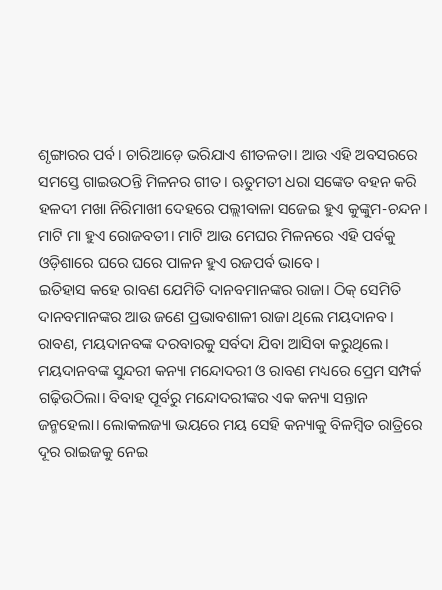ଶୃଙ୍ଗାରର ପର୍ବ। ଚାରିଆଡ଼େ ଭରିଯାଏ ଶୀତଳତା। ଆଉ ଏହି ଅବସରରେ ସମସ୍ତେ ଗାଇଉଠନ୍ତି ମିଳନର ଗୀତ। ଋତୁମତୀ ଧରା ସଙ୍କେତ ବହନ କରି ହଳଦୀ ମଖା ନିରିମାଖୀ ଦେହରେ ପଲ୍ଲୀବାଳା ସଜେଇ ହୁଏ କୁଙ୍କୁମ-ଚନ୍ଦନ। ମାଟି ମା ହୁଏ ରୋଜବତୀ। ମାଟି ଆଉ ମେଘର ମିଳନରେ ଏହି ପର୍ବକୁ ଓଡ଼ିଶାରେ ଘରେ ଘରେ ପାଳନ ହୁଏ ରଜପର୍ବ ଭାବେ।
ଇତିହାସ କହେ ରାବଣ ଯେମିତି ଦାନବମାନଙ୍କର ରାଜା। ଠିକ୍ ସେମିତି ଦାନବମାନଙ୍କର ଆଉ ଜଣେ ପ୍ରଭାବଶାଳୀ ରାଜା ଥିଲେ ମୟଦାନବ। ରାବଣ, ମୟଦାନବଙ୍କ ଦରବାରକୁ ସର୍ବଦା ଯିବା ଆସିବା କରୁଥିଲେ। ମୟଦାନବଙ୍କ ସୁନ୍ଦରୀ କନ୍ୟା ମନ୍ଦୋଦରୀ ଓ ରାବଣ ମଧ୍ୟରେ ପ୍ରେମ ସମ୍ପର୍କ ଗଢ଼ିଉଠିଲା। ବିବାହ ପୂର୍ବରୁ ମନ୍ଦୋଦରୀଙ୍କର ଏକ କନ୍ୟା ସନ୍ତାନ ଜନ୍ମହେଲା। ଲୋକଲଜ୍ୟା ଭୟରେ ମୟ ସେହି କନ୍ୟାକୁ ବିଳମ୍ବିତ ରାତ୍ରିରେ ଦୂର ରାଇଜକୁ ନେଇ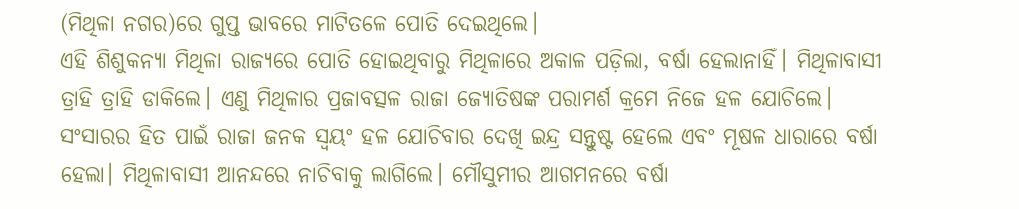(ମିଥିଳା ନଗର)ରେ ଗୁପ୍ତ ଭାବରେ ମାଟିତଳେ ପୋତି ଦେଇଥିଲେ।
ଏହି ଶିଶୁକନ୍ୟା ମିଥିଳା ରାଜ୍ୟରେ ପୋତି ହୋଇଥିବାରୁ ମିଥିଳାରେ ଅକାଳ ପଡ଼ିଲା, ବର୍ଷା ହେଲାନାହିଁ। ମିଥିଳାବାସୀ ତ୍ରାହି ତ୍ରାହି ଡାକିଲେ। ଏଣୁ ମିଥିଳାର ପ୍ରଜାବତ୍ସଳ ରାଜା ଜ୍ୟୋତିଷଙ୍କ ପରାମର୍ଶ କ୍ରମେ ନିଜେ ହଳ ଯୋଚିଲେ। ସଂସାରର ହିତ ପାଇଁ ରାଜା ଜନକ ସ୍ୱୟଂ ହଳ ଯୋଚିବାର ଦେଖି ଇନ୍ଦ୍ର ସନ୍ତୁଷ୍ଟ ହେଲେ ଏବଂ ମୂଷଳ ଧାରାରେ ବର୍ଷା ହେଲା। ମିଥିଳାବାସୀ ଆନନ୍ଦରେ ନାଚିବାକୁ ଲାଗିଲେ। ମୌସୁମୀର ଆଗମନରେ ବର୍ଷା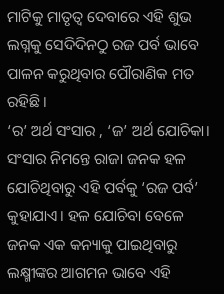ମାଟିକୁ ମାତୃତ୍ୱ ଦେବାରେ ଏହି ଶୁଭ ଲଗ୍ନକୁ ସେଦିଦିନଠୁ ରଜ ପର୍ବ ଭାବେ ପାଳନ କରୁଥିବାର ପୌରାଣିକ ମତ ରହିଛି।
‘ର’ ଅର୍ଥ ସଂସାର , ‘ଜ’ ଅର୍ଥ ଯୋଚିକା। ସଂସାର ନିମନ୍ତେ ରାଜା ଜନକ ହଳ ଯୋଚିଥିବାରୁ ଏହି ପର୍ବକୁ ‘ରଜ ପର୍ବ’ କୁହାଯାଏ। ହଳ ଯୋଚିବା ବେଳେ ଜନକ ଏକ କନ୍ୟାକୁ ପାଇଥିବାରୁ ଲକ୍ଷ୍ମୀଙ୍କର ଆଗମନ ଭାବେ ଏହି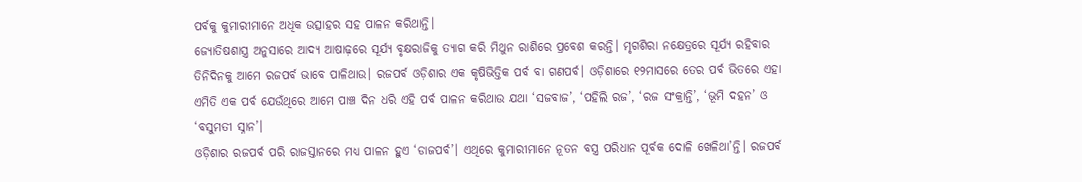ପର୍ବକୁ କୁମାରୀମାନେ ଅଧିକ ଉତ୍ସାହର ସହ ପାଳନ କରିଥାନ୍ତି।
ଜ୍ୟୋତିଷଶାସ୍ତ୍ର ଅନୁସାରେ ଆଦ୍ୟ ଆଷାଢ଼ରେ ସୂର୍ଯ୍ୟ ବୃକ୍ଷରାଜିକୁ ତ୍ୟାଗ କରି ମିଥୁନ ରାଶିରେ ପ୍ରବେଶ କରନ୍ତି। ମୃଗଶିରା ନକ୍ଷେତ୍ରରେ ସୂର୍ଯ୍ୟ ରହିବାର ତିନିଦିନକୁ ଆମେ ରଜପର୍ବ ଭାବେ ପାଳିଥାଉ। ରଜପର୍ବ ଓଡ଼ିଶାର ଏକ କୃଷିଭିତ୍ତିକ ପର୍ବ ବା ଗଣପର୍ବ। ଓଡ଼ିଶାରେ ୧୨ମାସରେ ତେର ପର୍ବ ଭିତରେ ଏହା ଏମିତି ଏକ ପର୍ବ ଯେଉଁଥିରେ ଆମେ ପାଞ୍ଚ ଦିନ ଧରି ଏହି ପର୍ବ ପାଳନ କରିଥାଉ ଯଥା ‘ସଜବାଜ’, ‘ପହିଲି ରଜ’, ‘ରଜ ସଂକ୍ରାନ୍ତି’, ‘ଭୂମି ଦହନ’ ଓ ‘ବସୁମତୀ ସ୍ନାନ’।
ଓଡ଼ିଶାର ରଜପର୍ବ ପରି ରାଜସ୍ତାନରେ ମଧ୍ୟ ପାଳନ ହୁଏ ‘ଡାଜପର୍ବ’। ଏଥିରେ କୁମାରୀମାନେ ନୂତନ ବସ୍ତ୍ର ପରିଧାନ ପୂର୍ବକ ଦୋଳି ଖେଳିଥା’ନ୍ତି। ରଜପର୍ବ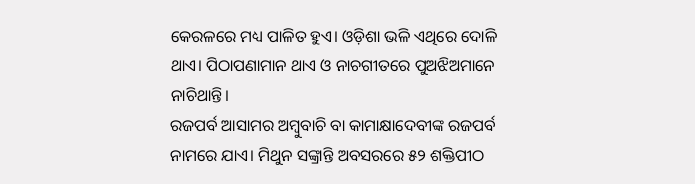କେରଳରେ ମଧ୍ୟ ପାଳିତ ହୁଏ। ଓଡ଼ିଶା ଭଳି ଏଥିରେ ଦୋଳି ଥାଏ। ପିଠାପଣାମାନ ଥାଏ ଓ ନାଚଗୀତରେ ପୁଅଝିଅମାନେ ନାଚିଥାନ୍ତି।
ରଜପର୍ବ ଆସାମର ଅମ୍ବୁବାଚି ବା କାମାକ୍ଷାଦେବୀଙ୍କ ରଜପର୍ବ ନାମରେ ଯାଏ। ମିଥୁନ ସଙ୍କ୍ରାନ୍ତି ଅବସରରେ ୫୨ ଶକ୍ତିପୀଠ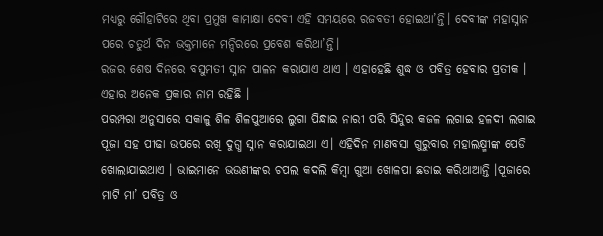ମଧ୍ୟରୁ ଗୌହାଟିରେ ଥିବା ପ୍ରମୁଖ କାମାକ୍ଷା ଦେବୀ ଏହି ସମୟରେ ରଜବତୀ ହୋଇଥା’ନ୍ତି। ଦେବୀଙ୍କ ମହାସ୍ନାନ ପରେ ଚତୁର୍ଥ ଦିନ ଭକ୍ତମାନେ ମନ୍ଦିରରେ ପ୍ରବେଶ କରିଥା’ନ୍ତି।
ରଜର ଶେଷ ଦିନରେ ବସୁମତୀ ସ୍ନାନ ପାଳନ କରାଯାଏ ଥାଏ । ଏହାହେଛି ଶୁଦ୍ଧ ଓ ପବିତ୍ର ହେବାର ପ୍ରତୀକ । ଏହାର ଅନେକ ପ୍ରକାର ନାମ ରହିଛି ।
ପରମ୍ପରା ଅନୁସାରେ ସକାଳୁ ଶିଳ ଶିଳପୁଆରେ ଲୁଗା ପିନ୍ଧାଇ ନାରୀ ପରି ସିନ୍ଦୁର କଜଳ ଲଗାଇ ହଳଦୀ ଲଗାଇ ପୂଜା ସହ ପୀଢା ଉପରେ ରଖି ଦୁଗ୍ଧ ସ୍ନାନ କରାଯାଇଥା ଏ। ଏହିଦିନ ମାଣବସା ଗୁରୁବାର ମହାଲକ୍ଷ୍ମୀଙ୍କ ପେଡି ଖୋଲାଯାଇଥାଏ । ଭାଇମାନେ ଭଉଣୀଙ୍କର ଚପଲ କଦଲି କିମ୍ବା ଗୁଆ ଖୋଳପା ଛଡାଇ କରିଥାଆନ୍ତି ।ପୂଜାରେ ମାଟି ମା’ ପବିତ୍ର ଓ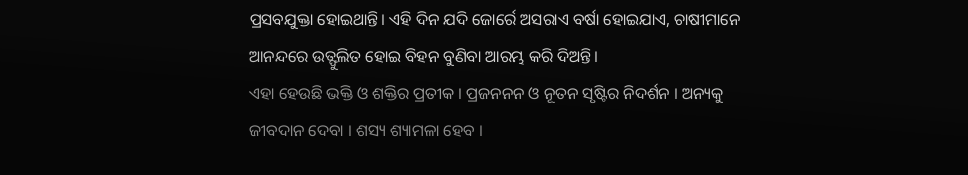ପ୍ରସବଯୁକ୍ତା ହୋଇଥାନ୍ତି। ଏହି ଦିନ ଯଦି ଜୋର୍ରେ ଅସରାଏ ବର୍ଷା ହୋଇଯାଏ, ଚାଷୀମାନେ ଆନନ୍ଦରେ ଉତ୍ଫୁଲିତ ହୋଇ ବିହନ ବୁଣିବା ଆରମ୍ଭ କରି ଦିଅନ୍ତି।
ଏହା ହେଉଛି ଭକ୍ତି ଓ ଶକ୍ତିର ପ୍ରତୀକ । ପ୍ରଜନନନ ଓ ନୂତନ ସୃଷ୍ଟିର ନିଦର୍ଶନ । ଅନ୍ୟକୁ ଜୀବଦାନ ଦେବା । ଶସ୍ୟ ଶ୍ୟାମଳା ହେବ ।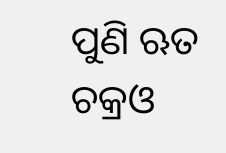ପୁଣି ଋତ ଚକ୍ରଓ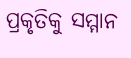ପ୍ରକୃତିକୁ ସମ୍ମାନ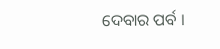ଦେବାର ପର୍ବ ।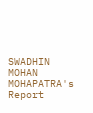SWADHIN MOHAN MOHAPATRA's Report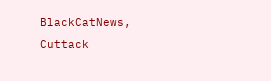BlackCatNews, Cuttack